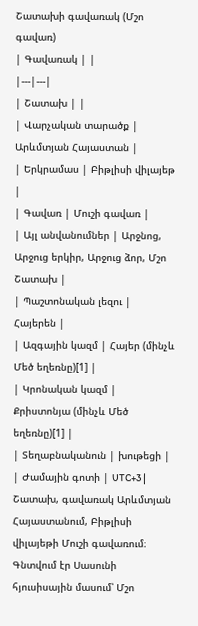Շատախի գավառակ (Մշո գավառ)
| Գավառակ | |
|---|---|
| Շատախ | |
| Վարչական տարածք | Արևմտյան Հայաստան |
| Երկրամաս | Բիթլիսի վիլայեթ |
| Գավառ | Մուշի գավառ |
| Այլ անվանումներ | Արջնոց, Արջուց երկիր, Արջուց ձոր, Մշո Շատախ |
| Պաշտոնական լեզու | Հայերեն |
| Ազգային կազմ | Հայեր (մինչև Մեծ եղեռնը)[1] |
| Կրոնական կազմ | Քրիստոնյա (մինչև Մեծ եղեռնը)[1] |
| Տեղաբնականուն | խութեցի |
| Ժամային գոտի | UTC+3 |
Շատախ, գավառակ Արևմտյան Հայաստանում, Բիթլիսի վիլայեթի Մուշի գավառում։ Գնտվում էր Սասունի հյուսիսային մասում՝ Մշո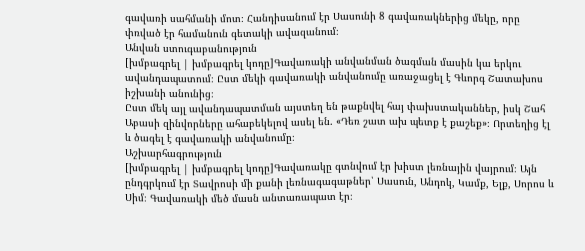գավառի սահմանի մոտ։ Հանդիսանում էր Սասունի 8 գավառակներից մեկը, որը փռված էր համանուն գետակի ավազանում։
Անվան ստուգաբանություն
[խմբագրել | խմբագրել կոդը]Գավառակի անվանման ծագման մասին կա երկու ավանդապատում։ Ըստ մեկի գավառակի անվանումը առաջացել է Գևորգ Շատախոս իշխանի անունից։
Ըստ մեկ այլ ավանդապատման այստեղ են թաքնվել հայ փախստականներ, իսկ Շահ Աբասի զինվորները ահաբեկելով ասել են. «Դեռ շատ ախ պետք է քաշեք»։ Որտեղից էլ և ծագել է գավառակի անվանումը։
Աշխարհագրություն
[խմբագրել | խմբագրել կոդը]Գավառակը գտնվում էր խիստ լեռնային վայրում։ Այն ընդգրկում էր Տավրոսի մի քանի լեռնագագաթներ՝ Սասուն, Անդոկ, Կամք, Ելք, Սորոս և Սիմ։ Գավառակի մեծ մասն անտառապատ էր։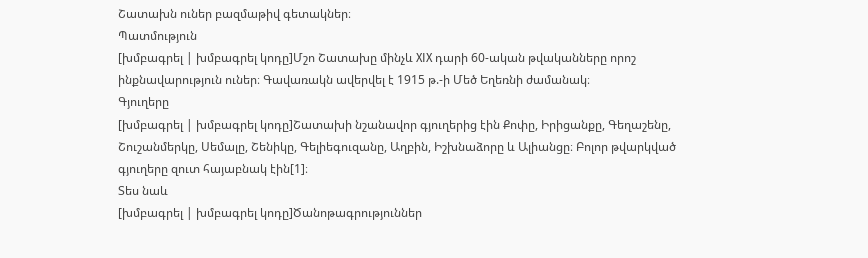Շատախն ուներ բազմաթիվ գետակներ։
Պատմություն
[խմբագրել | խմբագրել կոդը]Մշո Շատախը մինչև XIX դարի 60-ական թվականները որոշ ինքնավարություն ուներ։ Գավառակն ավերվել է 1915 թ.-ի Մեծ Եղեռնի ժամանակ։
Գյուղերը
[խմբագրել | խմբագրել կոդը]Շատախի նշանավոր գյուղերից էին Քոփը, Իրիցանքը, Գեղաշենը, Շուշանմերկը, Սեմալը, Շենիկը, Գելիեգուզանը, Աղբին, Իշխնաձորը և Ալիանցը։ Բոլոր թվարկված գյուղերը զուտ հայաբնակ էին[1]։
Տես նաև
[խմբագրել | խմբագրել կոդը]Ծանոթագրություններ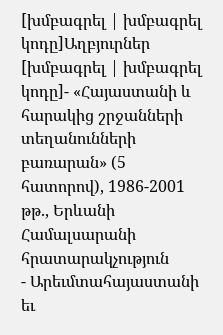[խմբագրել | խմբագրել կոդը]Աղբյուրներ
[խմբագրել | խմբագրել կոդը]- «Հայաստանի և հարակից շրջանների տեղանունների բառարան» (5 հատորով), 1986-2001 թթ., Երևանի Համալսարանի հրատարակչություն
- Արեւմտահայաստանի եւ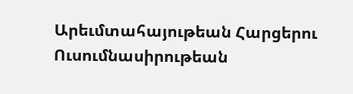Արեւմտահայութեան Հարցերու Ուսումնասիրութեան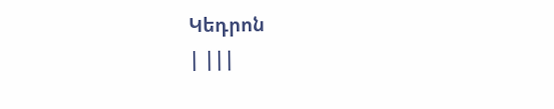Կեդրոն
| |||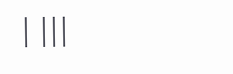| |||